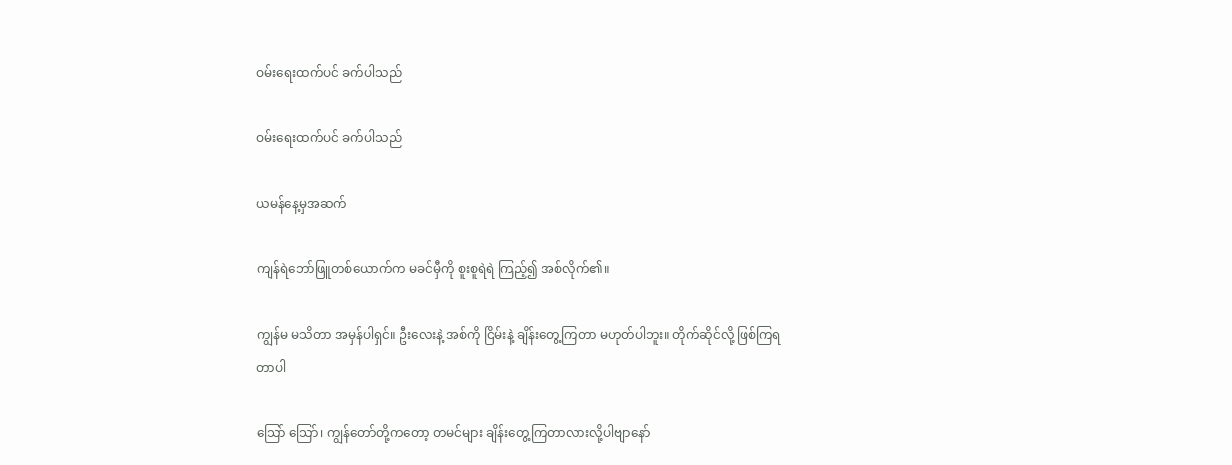ဝမ်းရေးထက်ပင် ခက်ပါသည်

ဝမ်းရေးထက်ပင် ခက်ပါသည်

ယမန်နေ့မှအဆက်

ကျန်ရဲဘော်ဖြူတစ်ယောက်က မခင်မှီကို စူးစူရဲရဲ ကြည့်၍ အစ်လိုက်၏။

ကျွန်မ မသိတာ အမှန်ပါရှင်။ ဦးလေးနဲ့ အစ်ကို ငြိမ်းနဲ့ ချိန်းတွေ့ကြတာ မဟုတ်ပါဘူး။ တိုက်ဆိုင်လို့ ဖြစ်ကြရတာပါ

သြော် သြော်၊ ကျွန်တော်တို့ကတော့ တမင်များ ချိန်းတွေ့ကြတာလားလို့ပါဗျာနော်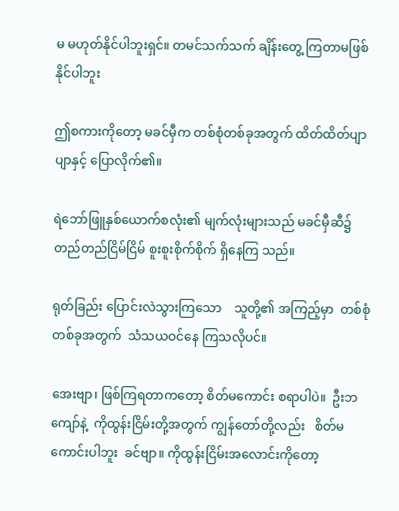မ မဟုတ်နိုင်ပါဘူးရှင်။ တမင်သက်သက် ချိန်းတွေ့ ကြတာမဖြစ်နိုင်ပါဘူး

ဤစကားကိုတော့ မခင်မှီက တစ်စုံတစ်ခုအတွက် ထိတ်ထိတ်ပျာပျာနှင့် ပြောလိုက်၏။

ရဲဘော်ဖြူနှစ်ယောက်စလုံး၏ မျက်လုံးများသည် မခင်မှီဆီ၌ တည်တည်ငြိမ်ငြိမ် စူးစူးစိုက်စိုက် ရှိနေကြ သည်။

ရုတ်ခြည်း ပြောင်းလဲသွားကြသော    သူတို့၏ အကြည့်မှာ  တစ်စုံတစ်ခုအတွက်  သံသယဝင်နေ ကြသလိုပင်။

အေးဗျာ၊ ဖြစ်ကြရတာကတော့ စိတ်မကောင်း စရာပါပဲ။  ဦးဘကျော်နဲ့  ကိုထွန်းငြိမ်းတို့အတွက် ကျွန်တော်တို့လည်း   စိတ်မကောင်းပါဘူး  ခင်ဗျာ။ ကိုထွန်းငြိမ်းအလောင်းကိုတော့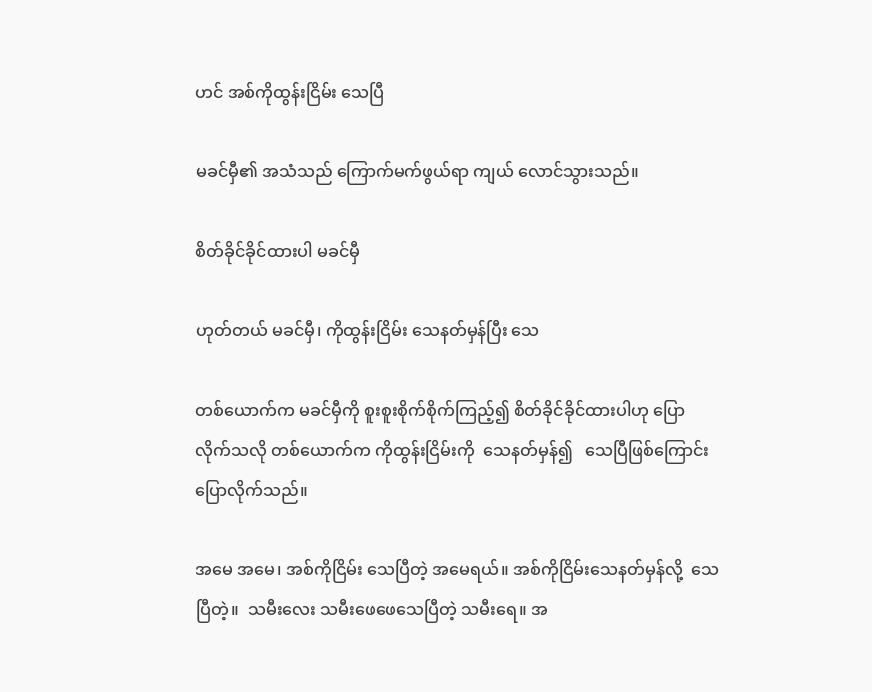ဟင် အစ်ကိုထွန်းငြိမ်း သေပြီ

မခင်မှီ၏ အသံသည် ကြောက်မက်ဖွယ်ရာ ကျယ် လောင်သွားသည်။

စိတ်ခိုင်ခိုင်ထားပါ မခင်မှီ

ဟုတ်တယ် မခင်မှီ၊ ကိုထွန်းငြိမ်း သေနတ်မှန်ပြီး သေ

တစ်ယောက်က မခင်မှီကို စူးစူးစိုက်စိုက်ကြည့်၍ စိတ်ခိုင်ခိုင်ထားပါဟု ပြောလိုက်သလို တစ်ယောက်က ကိုထွန်းငြိမ်းကို  သေနတ်မှန်၍   သေပြီဖြစ်ကြောင်း ပြောလိုက်သည်။

အမေ အမေ၊ အစ်ကိုငြိမ်း သေပြီတဲ့ အမေရယ်။ အစ်ကိုငြိမ်းသေနတ်မှန်လို့  သေပြီတဲ့။  သမီးလေး သမီးဖေဖေသေပြီတဲ့ သမီးရေ။ အ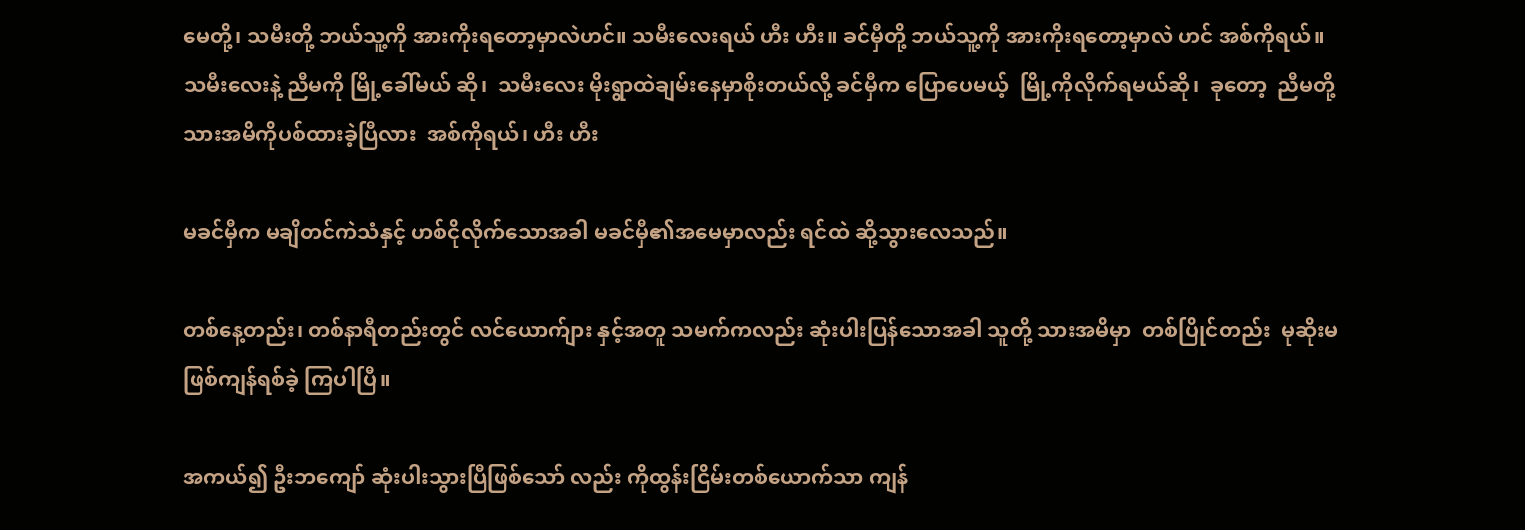မေတို့၊ သမီးတို့ ဘယ်သူ့ကို အားကိုးရတော့မှာလဲဟင်။ သမီးလေးရယ် ဟီး ဟီး။ ခင်မှီတို့ ဘယ်သူ့ကို အားကိုးရတော့မှာလဲ ဟင် အစ်ကိုရယ်။ သမီးလေးနဲ့ ညီမကို မြို့ခေါ်မယ် ဆို၊  သမီးလေး မိုးရွာထဲချမ်းနေမှာစိုးတယ်လို့ ခင်မှီက ပြောပေမယ့်  မြို့ကိုလိုက်ရမယ်ဆို၊  ခုတော့  ညီမတို့   သားအမိကိုပစ်ထားခဲ့ပြီလား  အစ်ကိုရယ်၊ ဟီး ဟီး

မခင်မှီက မချိတင်ကဲသံနှင့် ဟစ်ငိုလိုက်သောအခါ မခင်မှီ၏အမေမှာလည်း ရင်ထဲ ဆို့သွားလေသည်။

တစ်နေ့တည်း၊ တစ်နာရီတည်းတွင် လင်ယောက်ျား နှင့်အတူ သမက်ကလည်း ဆုံးပါးပြန်သောအခါ သူတို့ သားအမိမှာ  တစ်ပြိုင်တည်း  မုဆိုးမဖြစ်ကျန်ရစ်ခဲ့ ကြပါပြီ။

အကယ်၍ ဦးဘကျော် ဆုံးပါးသွားပြီဖြစ်သော် လည်း ကိုထွန်းငြိမ်းတစ်ယောက်သာ ကျန်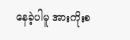နေခဲ့ပါမူ အားကိုးစ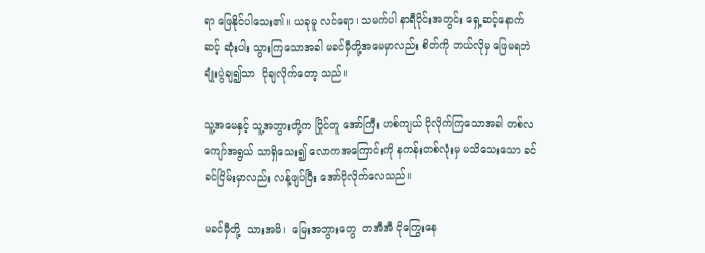ရာ ဖြေနိုင်ပါသေး၏။ ယခုမူ လင်ရော၊ သမက်ပါ နာရီပိုင်းအတွင်း ရှေ့ဆင့်နောက်ဆင့် ဆုံးပါး သွားကြသောအခါ မခင်မှီတို့အမေမှာလည်း စိတ်ကို ဘယ်လိုမှ ဖြေမရဘဲ ချုံးပွဲချ၍သာ  ငိုချလိုက်တော့ သည်။

သူ့အမေနှင့် သူ့အဘွားတို့က ပြိုင်တူ အော်ကြီး ဟစ်ကျယ် ငိုလိုက်ကြသောအခါ တစ်လကျော်အရွယ် သာရှိသေး၍ လောကအကြောင်းကို နကန်းတစ်လုံးမှ မသိသေးသော ခင်ခင်ငြိမ်းမှာလည်း လန့်ဖျပ်ပြီး အော်ငိုလိုက်လေသည်။

မခင်မှီတို့  သားအမိ၊  မြေးအဘွားတွေ  တအီအီ ငိုကြွေးနေ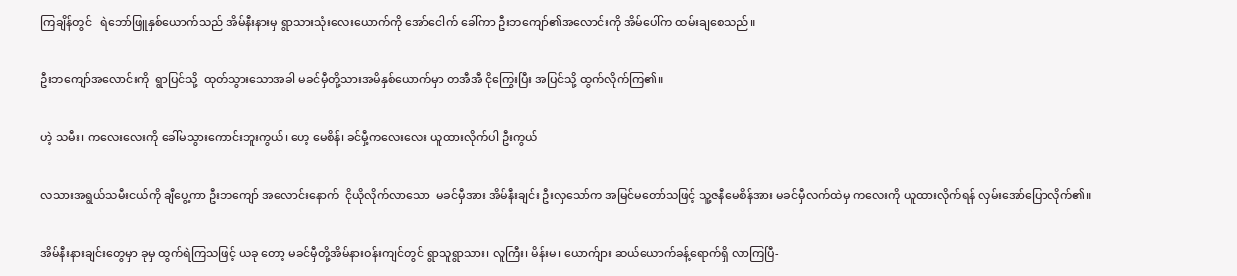ကြချိန်တွင်   ရဲဘော်ဖြူနှစ်ယောက်သည် အိမ်နီးနားမှ ရွာသားသုံးလေးယောက်ကို အော်ငေါက် ခေါ်ကာ ဦးဘကျော်၏အလောင်းကို အိမ်ပေါ်က ထမ်းချစေသည်။

ဦးဘကျော်အလောင်းကို  ရွာပြင်သို့  ထုတ်သွားသောအခါ မခင်မှီတို့သားအမိနှစ်ယောက်မှာ တအီအီ ငိုကြွေးပြီး အပြင်သို့ ထွက်လိုက်ကြ၏။

ဟဲ့ သမီး၊ ကလေးလေးကို ခေါ်မသွားကောင်းဘူးကွယ်၊ ဟေ့ မေစိန်၊ ခင်မှီ့ကလေးလေး ယူထားလိုက်ပါ ဦးကွယ်

လသားအရွယ်သမီးငယ်ကို ချီပွေ့ကာ ဦးဘကျော် အလောင်းနောက်  ငိုယိုလိုက်လာသော  မခင်မှီအား အိမ်နီးချင်း ဦးလှသော်က အမြင်မတော်သဖြင့် သူ့ဇနီမေစိန်အား မခင်မှီလက်ထဲမှ ကလေးကို ယူထားလိုက်ရန် လှမ်းအော်ပြောလိုက်၏။

အိမ်နီးနားချင်းတွေမှာ ခုမှ ထွက်ရဲကြသဖြင့် ယခု တော့ မခင်မှီတို့အိမ်နားဝန်းကျင်တွင် ရွာသူရွာသား၊ လူကြီး၊ မိန်းမ၊ ယောက်ျား ဆယ်ယောက်ခန့်ရောက်ရှိ လာကြပြီ-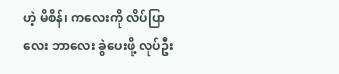ဟဲ့ မိစိန်၊ ကလေးကို လိပ်ပြာလေး ဘာလေး ခွဲပေးဖို့ လုပ်ဦး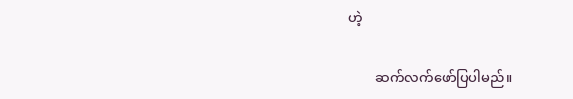ဟဲ့

        ဆက်လက်ဖော်ပြပါမည်။